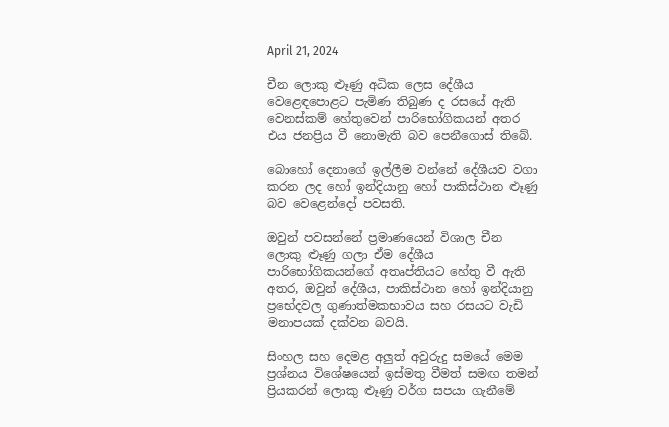April 21, 2024

චීන ලොකු ළූණු අධික ලෙස දේශීය වෙළෙඳපොළට පැමිණ තිබුණ ද රසයේ ඇති වෙනස්කම් හේතුවෙන් පාරිභෝගිකයන් අතර එය ජනප්‍රිය වී නොමැති බව පෙනීගොස් තිබේ.

බොහෝ දෙනාගේ ඉල්ලීම වන්නේ දේශීයව වගා කරන ලද හෝ ඉන්දියානු හෝ පාකිස්ථාන ළූණු බව වෙළෙන්දෝ පවසති.

ඔවුන් පවසන්නේ ප්‍රමාණයෙන් විශාල චීන ලොකු ළූණු ගලා ඒම දේශීය පාරිභෝගිකයන්ගේ අතෘප්තියට හේතු වී ඇති අතර, ඔවුන් දේශීය, පාකිස්ථාන හෝ ඉන්දියානු ප්‍රභේදවල ගුණාත්මකභාවය සහ රසයට වැඩි මනාපයක් දක්වන බවයි.

සිංහල සහ දෙමළ අලුත් අවුරුදු සමයේ මෙම ප්‍රශ්නය විශේෂයෙන් ඉස්මතු වීමත් සමඟ තමන් ප්‍රියකරන් ලොකු ළූණු වර්ග සපයා ගැනීමේ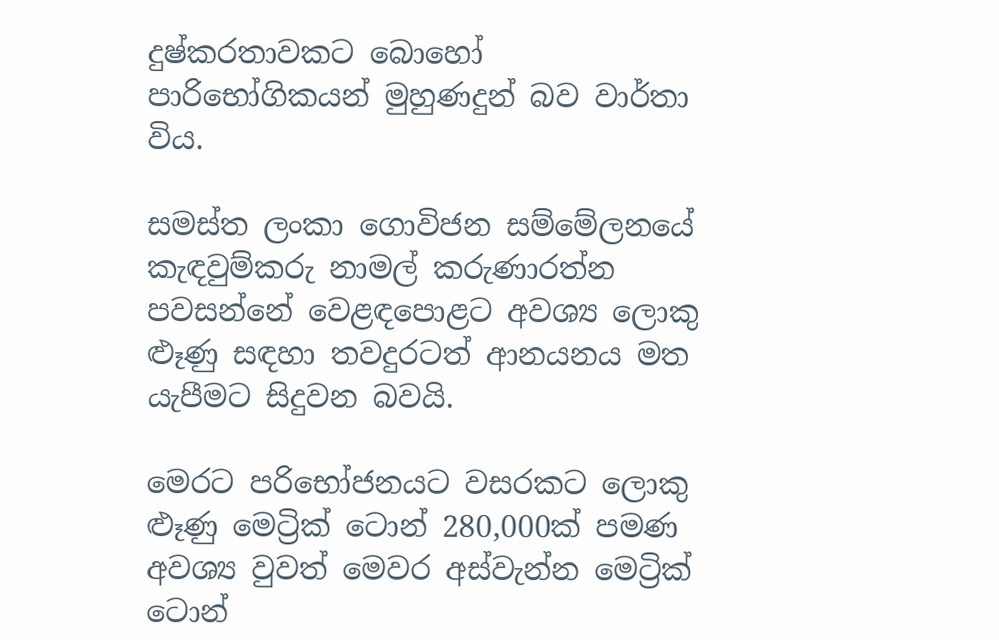දුෂ්කරතාවකට බොහෝ පාරිභෝගිකයන් මුහුණදුන් බව වාර්තා විය.

සමස්ත ලංකා ගොවිජන සම්මේලනයේ කැඳවුම්කරු නාමල් කරුණාරත්න පවසන්නේ වෙළඳපොළට අවශ්‍ය ලොකු ළූණු සඳහා තවදුරටත් ආනයනය මත යැපීමට සිදුවන බවයි.

මෙරට පරිභෝජනයට වසරකට ලොකු ළූණු මෙට්‍රික් ටොන් 280,000ක් පමණ අවශ්‍ය වුවත් මෙවර අස්වැන්න මෙට්‍රික් ටොන්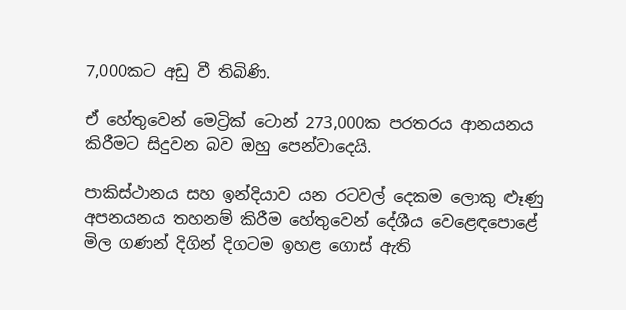7,000කට අඩු වී තිබිණි.

ඒ හේතුවෙන් මෙට්‍රික් ටොන් 273,000ක පරතරය ආනයනය කිරීමට සිදුවන බව ඔහු පෙන්වාදෙයි.

පාකිස්ථානය සහ ඉන්දියාව යන රටවල් දෙකම ලොකු ළූණු අපනයනය තහනම් කිරීම හේතුවෙන් දේශීය වෙළෙඳපොළේ මිල ගණන් දිගින් දිගටම ඉහළ ගොස් ඇති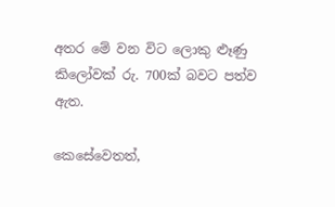අතර මේ වන විට ලොකු ළූණු කිලෝවක් රු. 700ක් බවට පත්ව ඇත.

කෙසේවෙතත්,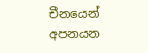චීනයෙන් අපනයන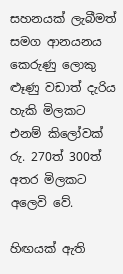සහනයක් ලැබීමත් සමග ආනයනය කෙරුණු ලොකු ළූණු වඩාත් දැරිය හැකි මිලකට එනම් කිලෝවක් රු. 270ත් 300ත් අතර මිලකට අලෙවි වේ.

හිඟයක් ඇති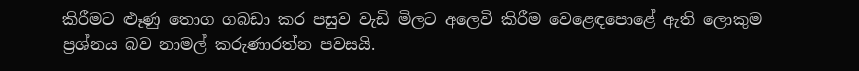කිරීමට ළූණු තොග ගබඩා කර පසුව වැඩි මිලට අලෙවි කිරීම වෙළෙඳපොළේ ඇති ලොකුම ප්‍රශ්නය බව නාමල් කරුණාරත්න පවසයි.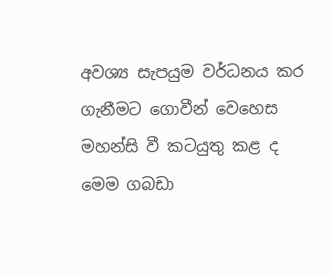අවශ්‍ය සැපයුම වර්ධනය කර ගැනීමට ගොවීන් වෙහෙස මහන්සි වී කටයුතු කළ ද මෙම ගබඩා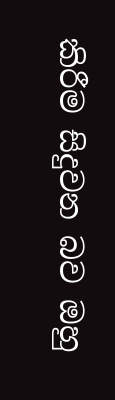කිරීම සිදුවන බව ඔහු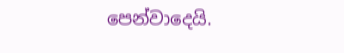පෙන්වාදෙයි.